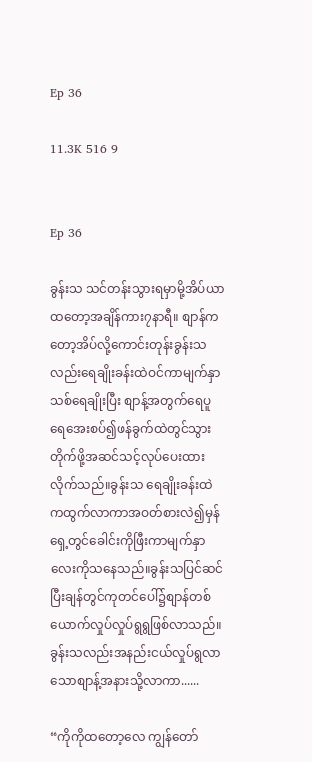Ep 36

11.3K 516 9


Ep 36

ခွန်းသ သင်တန်းသွားရမှာမို့အိပ်ယာထတော့အချိန်ကား၇နာရီ။ စျာန်ကတော့အိပ်လို့ကောင်းတုန်းခွန်းသလည်းရေချိုးခန်းထဲဝင်ကာမျက်နှာသစ်ရေချိုးပြီး စျာန့်အတွက်ရေပူရေအေးစပ်၍ဖန်ခွက်ထဲတွင်သွားတိုက်ဖို့အဆင်သင့်လုပ်ပေးထားလိုက်သည်။ခွန်းသ ရေချိုးခန်းထဲကထွက်လာကာအဝတ်စားလဲ၍မှန်ရှေ့တွင်ခေါင်းကိုဖြီးကာမျက်နှာလေးကိုသနေသည်။ခွန်းသပြင်ဆင်ပြီးချန်တွင်ကုတင်ပေါ်၌စျာန်တစ်ယောက်လှုပ်လှုပ်ရွရွဖြစ်လာသည်။ခွန်းသလည်းအနည်းငယ်လှုပ်ရွလာသောစျာန့်အနားသို့လာကာ......

“ကိုကိုထတော့လေ ကျွန်တော်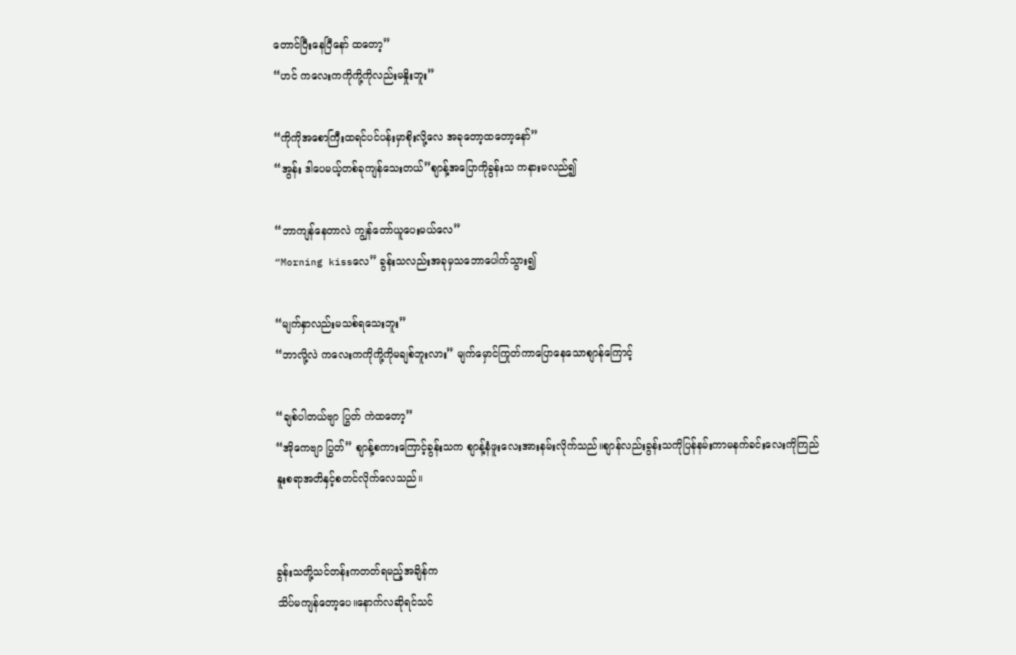တောင်ပြီးနေပြီနော် ထတော့”
“ဟင် ကလေးကကိုကို့ကိုလည်းမနှိုးဘူး”

“ကိုကိုအစောကြီးထရင်ပင်ပန်းမှာစိုးလို့လေ အခုတော့ထတော့နော်”
“အွန်း ဒါပေမယ့်တစ်ခုကျန်သေးတယ်”စျာန့်အပြောကိုခွန်းသ ကနားမလည်၍

“ဘာကျန်နေတာလဲ ကျွန်တော်ယူပေးမယ်လေ”
“Morning kissလေ” ခွန်းသလည်းအခုမှသဘောပေါက်သွား၍

“မျက်နှာလည်းမသစ်ရသေးဘူး”
“ဘာလို့လဲ ကလေးကကိုကို့ကိုမချစ်ဘူးလား” မျက်မှောင်ကြုတ်ကာပြောနေသောစျာန်ကြောင့်

“ချစ်ပါတယ်ဗျာ ပြွတ် ကဲထတော့”
“အိုကေဗျာ ပြွတ်” စျာန့်စကားကြောင့်ခွန်းသက စျာန့်နံဖူးလေးအားနမ်းလိုက်သည်။စျာန်လည်းခွန်းသကိုပြန်နမ်းကာမနက်ခင်းလေးကိုကြည်နူးစရာအတိနှင့်စတင်လိုက်လေသည်။


ခွန်းသတို့သင်တန်းကတတ်ရမည့်အချိန်က
သိပ်မကျန်တော့ပေ။နောက်လဆိုရင်သင်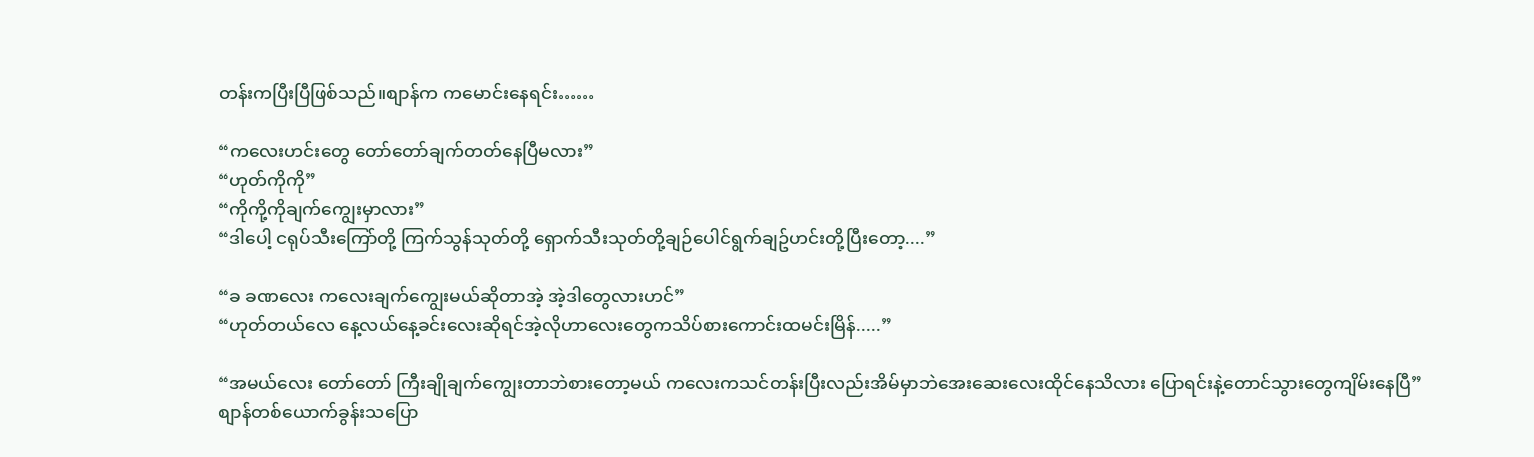တန်းကပြီးပြီဖြစ်သည်။စျာန်က ကမောင်းနေရင်း……

“ကလေးဟင်းတွေ တော်တော်ချက်တတ်နေပြီမလား”
“ဟုတ်ကိုကို”
“ကိုကို့ကိုချက်ကျွေးမှာလား”
“ဒါပေါ့ ငရုပ်သီးကြော်တို့ ကြက်သွန်သုတ်တို့ ရှောက်သီးသုတ်တို့ချဉ်ပေါင်ရွက်ချဥ်ဟင်းတို့ပြီးတော့....”

“ခ ခဏလေး ကလေးချက်ကျွေးမယ်ဆိုတာအဲ့ အဲ့ဒါတွေလားဟင်”
“ဟုတ်တယ်လေ နေ့လယ်နေ့ခင်းလေးဆိုရင်အဲ့လိုဟာလေးတွေကသိပ်စားကောင်းထမင်းမြိန်.....”

“အမယ်လေး တော်တော် ကြီးချိုချက်ကျွေးတာဘဲစားတော့မယ် ကလေးကသင်တန်းပြီးလည်းအိမ်မှာဘဲအေးဆေးလေးထိုင်နေသိလား ပြောရင်းနဲ့တောင်သွားတွေကျိမ်းနေပြီ”
စျာန်တစ်ယောက်ခွန်းသပြော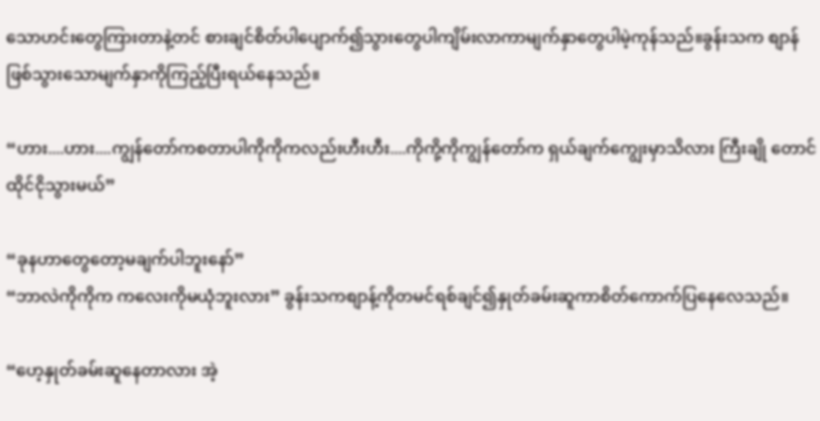သောဟင်းတွေကြားတာနဲ့တင် စားချင်စိတ်ပါပျောက်၍သွားတွေပါကျိမ်းလာကာမျက်နှာတွေပါမဲ့ကုန်သည်။ခွန်းသက စျာန်ဖြစ်သွားသောမျက်နှာကိုကြည့်ပြီးရယ်နေသည်။

“ဟား....ဟား....ကျွန်တော်ကစတာပါကိုကိုကလည်းဟီးဟီး....ကိုကို့ကိုကျွန်တော်က ရှယ်ချက်ကျွေးမှာသိလား ကြီးချို တောင်ထိုင်ငိုသွားမယ်”

“ခုနဟာတွေတော့မချက်ပါဘူးနော်”
“ဘာလဲကိုကိုက ကလေးကိုမယုံဘူးလား” ခွန်းသကစျာန့်ကိုတမင်ရစ်ချင်၍နှုတ်ခမ်းဆူကာစိတ်ကောက်ပြနေလေသည်။

“ဟေ့နှုတ်ခမ်းဆူနေတာလား အဲ့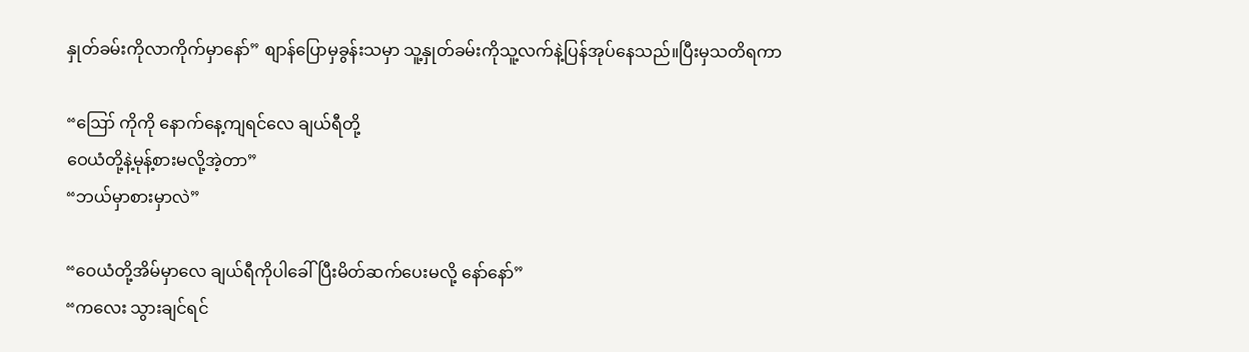နှုတ်ခမ်းကိုလာကိုက်မှာနော်” စျာန်ပြောမှခွန်းသမှာ သူ့နှုတ်ခမ်းကိုသူ့လက်နဲ့ပြန်အုပ်နေသည်။ပြီးမှသတိရကာ

“ဪ ကိုကို နောက်နေ့ကျရင်လေ ချယ်ရီတို့
ဝေယံတို့နဲ့မုန့်စားမလို့အဲ့တာ”
“ဘယ်မှာစားမှာလဲ”

“ဝေယံတို့အိမ်မှာလေ ချယ်ရီကိုပါခေါ်ပြီးမိတ်ဆက်ပေးမလို့ နော်နော်”
“ကလေး သွားချင်ရင်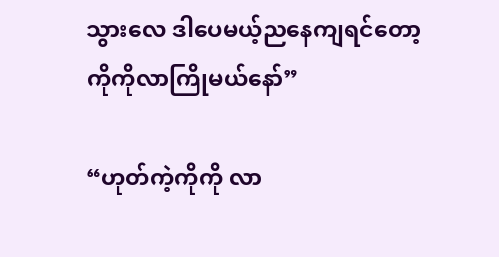သွားလေ ဒါပေမယ့်ညနေကျရင်တော့ကိုကိုလာကြိုမယ်နော်”

“ဟုတ်ကဲ့ကိုကို လာ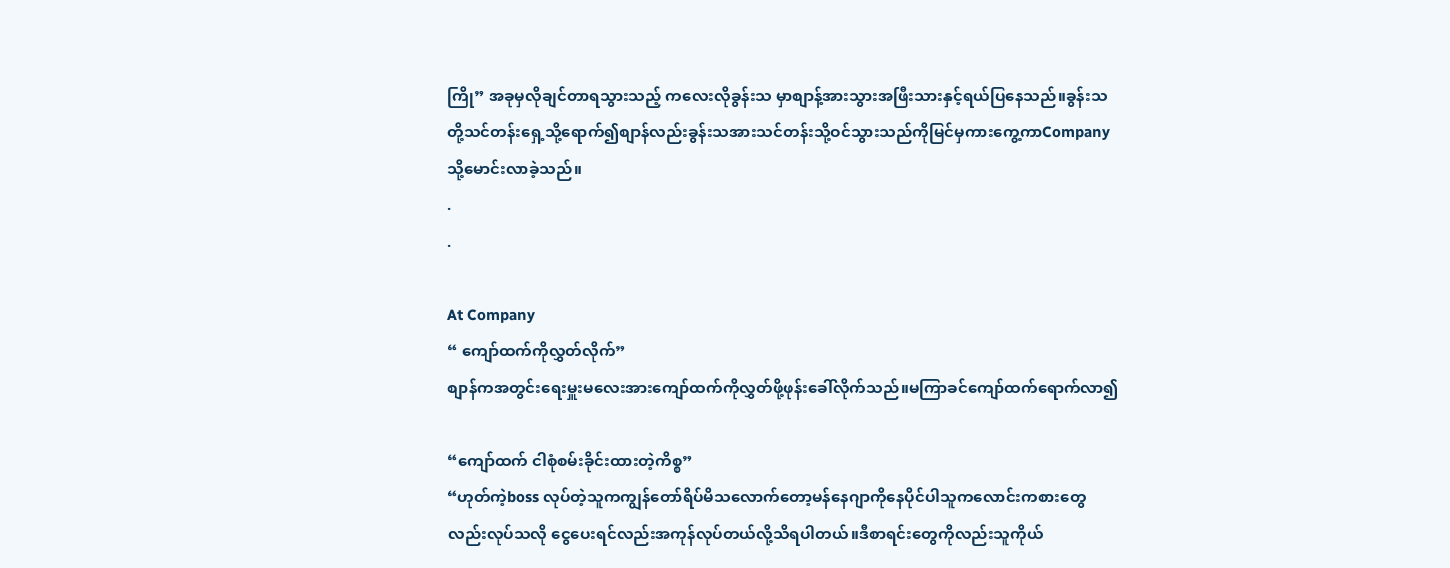ကြို” အခုမှလိုချင်တာရသွားသည့် ကလေးလိုခွန်းသ မှာစျာန့်အားသွားအဖြီးသားနှင့်ရယ်ပြနေသည်။ခွန်းသတို့သင်တန်းရှေ့သို့ရောက်၍စျာန်လည်းခွန်းသအားသင်တန်းသို့ဝင်သွားသည်ကိုမြင်မှကားကွေ့ကာCompanyသို့မောင်းလာခဲ့သည်။
.
.

At Company
“ ကျော်ထက်ကိုလွှတ်လိုက်”
စျာန်ကအတွင်းရေးမှူးမလေးအားကျော်ထက်ကိုလွှတ်ဖို့ဖုန်းခေါ်လိုက်သည်။မကြာခင်ကျော်ထက်ရောက်လာ၍

“ကျော်ထက် ငါစုံစမ်းခိုင်းထားတဲ့ကိစ္စ”
“ဟုတ်ကဲ့boss လုပ်တဲ့သူကကျွန်တော်ရိပ်မိသလောက်တော့မန်နေဂျာကိုနေပိုင်ပါသူကလောင်းကစားတွေလည်းလုပ်သလို ငွေပေးရင်လည်းအကုန်လုပ်တယ်လို့သိရပါတယ်။ဒီစာရင်းတွေကိုလည်းသူကိုယ်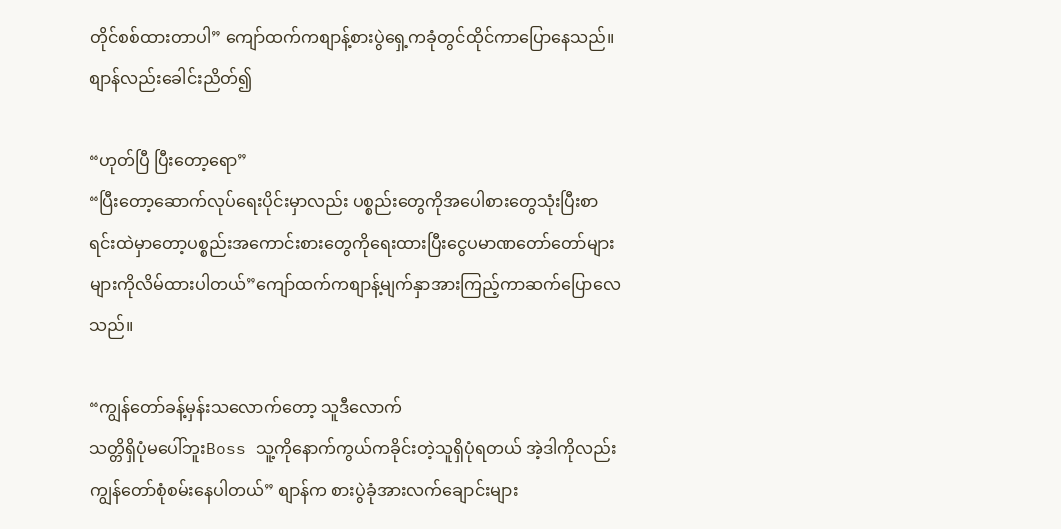တိုင်စစ်ထားတာပါ” ကျော်ထက်ကစျာန့်စားပွဲရှေ့ကခုံတွင်ထိုင်ကာပြောနေသည်။စျာန်လည်းခေါင်းညိတ်၍

“ဟုတ်ပြီ ပြီးတော့ရော”
“ပြီးတော့ဆောက်လုပ်ရေးပိုင်းမှာလည်း ပစ္စည်းတွေကိုအပေါစားတွေသုံးပြီးစာရင်းထဲမှာတော့ပစ္စည်းအကောင်းစားတွေကိုရေးထားပြီးငွေပမာဏတော်တော်များများကိုလိမ်ထားပါတယ်”ကျော်ထက်ကစျာန့်မျက်နှာအားကြည့်ကာဆက်ပြောလေသည်။

“ကျွန်တော်ခန့်မှန်းသလောက်တော့ သူဒီလောက်
သတ္တိရှိပုံမပေါ်ဘူးBoss သူ့ကိုနောက်ကွယ်ကခိုင်းတဲ့သူရှိပုံရတယ် အဲ့ဒါကိုလည်းကျွန်တော်စုံစမ်းနေပါတယ်” စျာန်က စားပွဲခုံအားလက်ချောင်းများ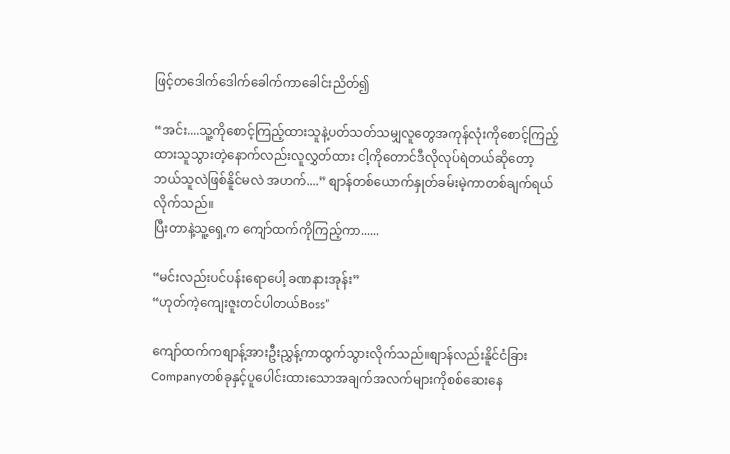ဖြင့်တဒေါက်ဒေါက်ခေါက်ကာခေါင်းညိတ်၍

“အင်း....သူ့ကိုစောင့်ကြည့်ထားသူနဲ့ပတ်သတ်သမျှလူတွေအကုန်လုံးကိုစောင့်ကြည့်ထားသူသွားတဲ့နောက်လည်းလူလွှတ်ထား ငါ့ကိုတောင်ဒီလိုလုပ်ရဲတယ်ဆိုတော့
ဘယ်သူလဲဖြစ်နိူင်မလဲ အဟက်....” စျာန်တစ်ယောက်နှုတ်ခမ်းမဲ့ကာတစ်ချက်ရယ်လိုက်သည်။
ပြီးတာနဲ့သူ့ရှေ့က ကျော်ထက်ကိုကြည့်ကာ......

“မင်းလည်းပင်ပန်းရောပေါ့ ခဏနားအုန်း”
“ဟုတ်ကဲ့ကျေးဇူးတင်ပါတယ်Boss”

ကျော်ထက်ကစျာန့်အားဦးညွှန့်ကာထွက်သွားလိုက်သည်။စျာန်လည်းနိူင်ငံခြားCompanyတစ်ခုနှင့်ပူပေါင်းထားသောအချက်အလက်များကိုစစ်ဆေးနေ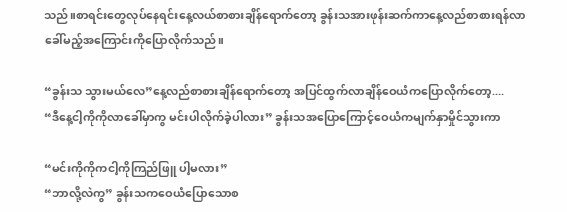သည်။စာရင်းတွေလုပ်နေရင်းနေ့လယ်စာစားချိန်ရောက်တော့ ခွန်းသအားဖုန်းဆက်ကာနေ့လည်စာစားရန်လာခေါ်မည့်အကြောင်းကိုပြောလိုက်သည်။

“ခွန်းသ သွားမယ်လေ”နေ့လည်စာစားချိန်ရောက်တော့ အပြင်ထွက်လာချိန်ဝေယံကပြောလိုက်တော့....
“ဒီနေ့ငါ့ကိုကိုလာခေါ်မှာကွ မင်းပါလိုက်ခဲ့ပါလား” ခွန်းသအပြောကြောင့်ဝေယံကမျက်နှာမှိုင်သွားကာ

“မင်းကိုကိုကငါ့ကိုကြည်ဖြူ ပါ့မလား”
“ဘာလို့လဲကွ” ခွန်းသကဝေယံပြောသောစ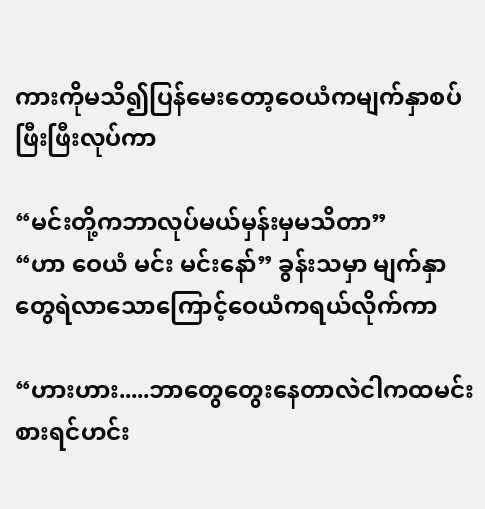ကားကိုမသိ၍ပြန်မေးတော့ဝေယံကမျက်နှာစပ်ဖြီးဖြီးလုပ်ကာ

“မင်းတို့ကဘာလုပ်မယ်မှန်းမှမသိတာ”
“ဟာ ဝေယံ မင်း မင်းနော်” ခွန်းသမှာ မျက်နှာတွေရဲလာသောကြောင့်ဝေယံကရယ်လိုက်ကာ

“ဟားဟား.....ဘာတွေတွေးနေတာလဲငါကထမင်းစားရင်ဟင်း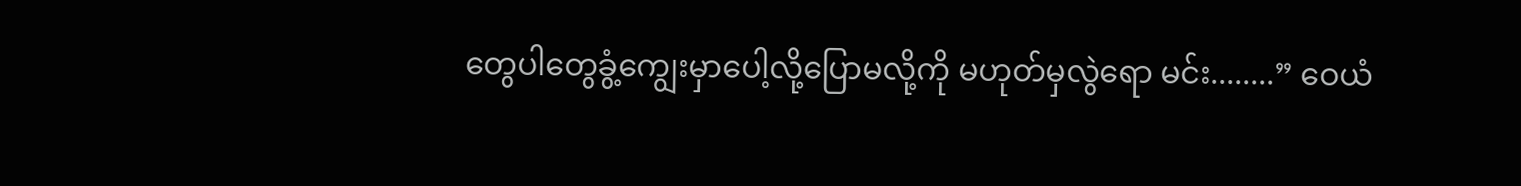တွေပါတွေခွံ့ကျွေးမှာပေါ့လို့ပြောမလို့ကို မဟုတ်မှလွဲရော မင်း........” ဝေယံ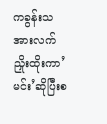ကခွန်းသအားလက်ညှိုးထိုးကာ’မင်း’ဆိုပြီးစ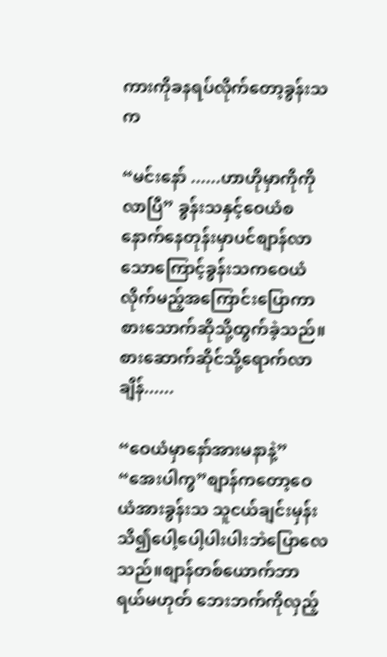ကားကိုခနရပ်လိုက်တော့ခွန်းသက

“မင်းနော် ......ဟာဟိုမှာကိုကိုလာပြီ” ခွန်းသနှင့်ဝေယံစနောက်နေတုန်းမှာပင်စျာန်လာသောကြောင့်ခွန်းသကဝေယံလိုက်မည့်အကြောင်းပြောကာ စားသောက်ဆိုသို့ထွက်ခဲ့သည်။စားဆောက်ဆိုင်သို့ရောက်လာချိန်......

“ဝေယံမှာနော်အားမနာနဲ့”
“အေးပါကွ”စျာန်ကတော့ဝေယံအားခွန်းသ သူငယ်ချင်းမှန်းသိ၍ပေါ့ပေါ့ပါးပါးဘဲပြောလေသည်။စျာန်တစ်ယောက်ဘာရယ်မဟုတ် ဘေးဘက်ကိုလှည့်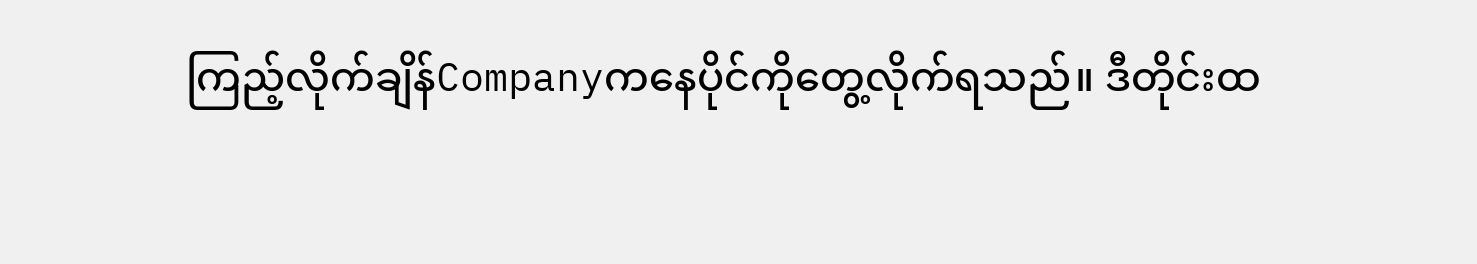ကြည့်လိုက်ချိန်Companyကနေပိုင်ကိုတွေ့လိုက်ရသည်။ ဒီတိုင်းထ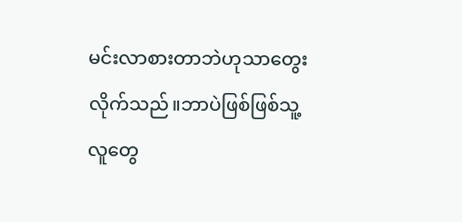မင်းလာစားတာဘဲဟုသာတွေးလိုက်သည်။ဘာပဲဖြစ်ဖြစ်သူ့လူတွေ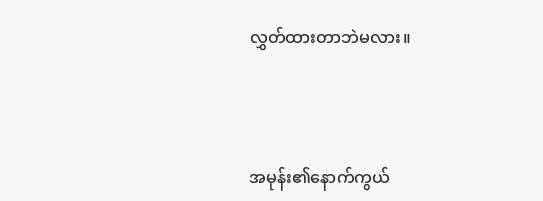လွှတ်ထားတာဘဲမလား။



အမုန်း၏နောက်ကွယ်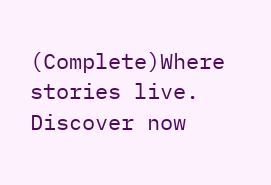(Complete)Where stories live. Discover now